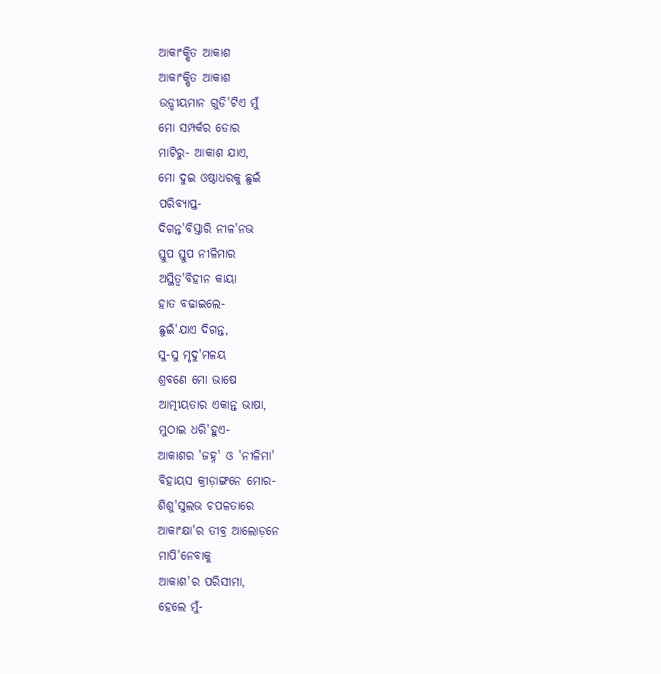ଆକାଂକ୍ଷିତ ଆକାଶ
ଆକାଂକ୍ଷିତ ଆକାଶ
ଉଡ଼୍ଡୀୟମାନ ଗୁଡି'ଟିଏ ମୁଁ
ମୋ ସମ୍ପର୍କର ଡୋର
ମାଟିରୁ- ଆକାଶ ଯାଏ,
ମୋ ଦୁଇ ଓଷ୍ଠାଧରକୁ ଛୁଇଁ
ପରିବ୍ୟାପ୍ତ-
ଦିଗନ୍ତ'ବିସ୍ତାରି ନୀଳ'ନଭ
ସ୍ତୁପ ସ୍ତୁପ ନୀଳିମାର
ଅସ୍ଥିତ୍ୱ'ବିହୀନ କାୟା
ହାତ ବଢାଇଲେ-
ଛୁଇଁ'ଯାଏ ଦିଗନ୍ତ,
ସୁ-ସୁ ମୃଦୁ'ମଳୟ
ଶ୍ରବଣେ ମୋ ଭାଷେ
ଆତ୍ମୀୟତାର ଏକାନ୍ତ ଭାଷା,
ମୁଠାଇ ଧରି'ହୁଏ-
ଆକାଶର 'ଜହ୍ନ' ଓ 'ନୀଳିମା'
ବିହାୟସ କ୍ରୀଡ଼ାଙ୍ଗନେ ମୋର-
ଶିଶୁ'ସୁଲଭ ଚପଳତାରେ
ଆକାଂକ୍ଷା'ର ତୀବ୍ର ଆଲୋଡ଼ନେ
ମାପି'ନେବାକୁ
ଆକାଶ'ର ପରିସୀମା,
ହେଲେ ମୁଁ-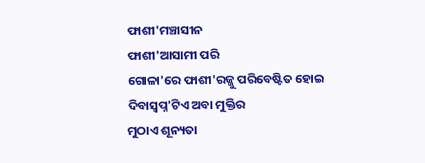ଫାଶୀ'ମଞ୍ଚାସୀନ
ଫାଶୀ'ଆସାମୀ ପରି
ଗୋଳା'ରେ ଫାଶୀ'ରଜ୍ଜୁ ପରିବେଷ୍ଟିତ ହୋଇ
ଦିବାସ୍ୱପ୍ନ'ଟିଏ ଅବା ମୁକ୍ତିର
ମୁଠାଏ ଶୂନ୍ୟତା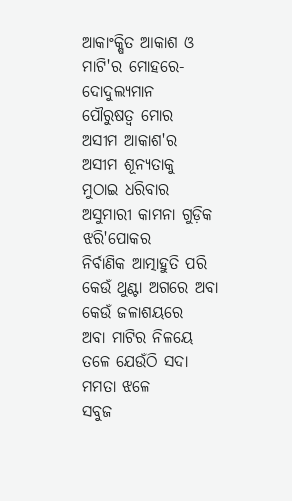ଆକାଂକ୍ଷିତ ଆକାଶ ଓ
ମାଟି'ର ମୋହରେ-
ଦୋଦୁଲ୍ୟମାନ
ପୌରୁଷତ୍ୱ ମୋର
ଅସୀମ ଆକାଶ'ର
ଅସୀମ ଶୂନ୍ୟତାକୁ
ମୁଠାଇ ଧରିବାର
ଅସୁମାରୀ କାମନା ଗୁଡ଼ିକ
ଝରି'ପୋକର
ନିର୍ବାଣିକ ଆତ୍ମାହୁତି ପରି
କେଉଁ ଥୁଣ୍ଟା ଅଗରେ ଅବା
କେଉଁ ଜଳାଶୟରେ
ଅବା ମାଟିର ନିଳୟେ
ତଳେ ଯେଉଁଠି ସଦା
ମମତା ଝଳେ
ସବୁଜ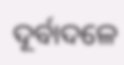ଦୂର୍ବାଦଳେ